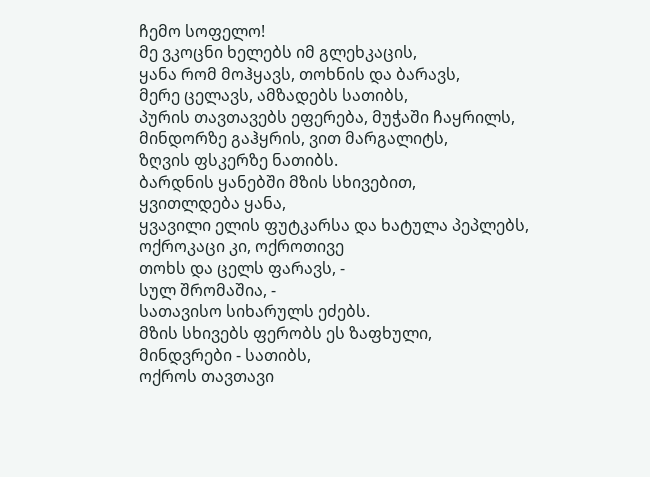ჩემო სოფელო!
მე ვკოცნი ხელებს იმ გლეხკაცის,
ყანა რომ მოჰყავს, თოხნის და ბარავს,
მერე ცელავს, ამზადებს სათიბს,
პურის თავთავებს ეფერება, მუჭაში ჩაყრილს,
მინდორზე გაჰყრის, ვით მარგალიტს,
ზღვის ფსკერზე ნათიბს.
ბარდნის ყანებში მზის სხივებით,
ყვითლდება ყანა,
ყვავილი ელის ფუტკარსა და ხატულა პეპლებს,
ოქროკაცი კი, ოქროთივე
თოხს და ცელს ფარავს, -
სულ შრომაშია, -
სათავისო სიხარულს ეძებს.
მზის სხივებს ფერობს ეს ზაფხული,
მინდვრები - სათიბს,
ოქროს თავთავი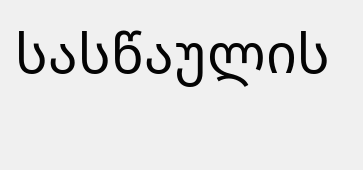სასწაულის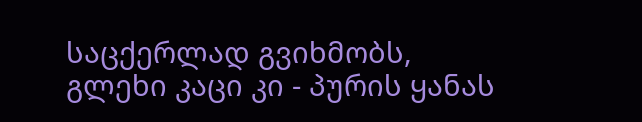საცქერლად გვიხმობს,
გლეხი კაცი კი - პურის ყანას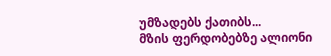უმზადებს ქათიბს...
მზის ფერდობებზე ალიონი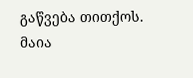გაწვება თითქოს.
მაია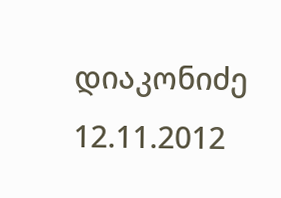დიაკონიძე
12.11.2012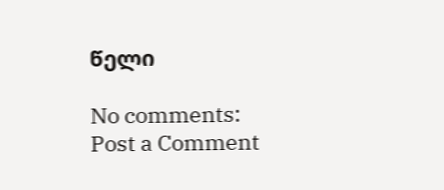წელი

No comments:
Post a Comment